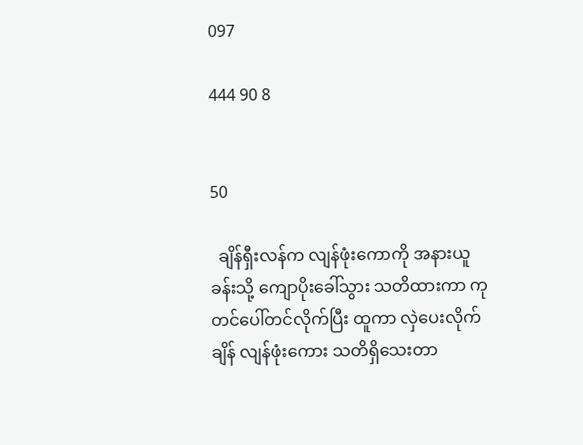097

444 90 8


50

  ချိန်ရှီးလန်က လျန်ဖုံးကောကို အနားယူခန်းသို့ ကျောပိုးခေါ်သွား သတိထားကာ ကုတင်ပေါ်တင်လိုက်ပြီး ထူကာ လှဲပေးလိုက်ချိန် လျန်ဖုံးကေား သတိရှိသေးတာ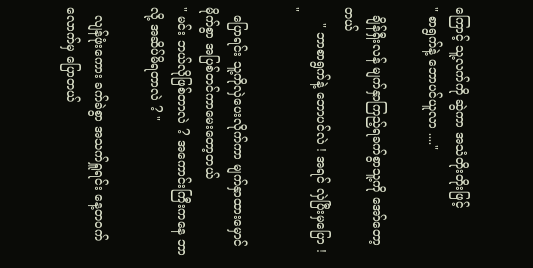ကြောင့် သူ့လက်ကို ဆွဲကာ အသံတိုးတိုးဖြင့်
" စာရွက်နဲ့ ဘောပင်ယူလာ ...."

  ချိန်ရှီးလန် မျက်နှာကြည့်ရခက်စွာသူ့ကို အော်တော့တယ်
    " ဘာစာရွက်နဲ့ ဘောပင်လဲ ! အရင် လှဲပြီးမှပြော ! "

  ပြောရင်း သူ့ကိုလှဲပေးလိုက်ကာ မျက်နှာထားမှောင်မိုက်စွာ အပြစ်တင်ကာမေးတော့တယ်
" မင်း ဘယ်လိုဖြစ်တာလဲ ? အကောင်းကြီးကနေ ဘာလို့ အဆိပ်မိရတာလဲ ? "

  လျန်ဖုံးကေား ခက်ခဲစွာ အသက်ရှူရင်း နေ့တဝက်လောက်မှ ပြောတယ်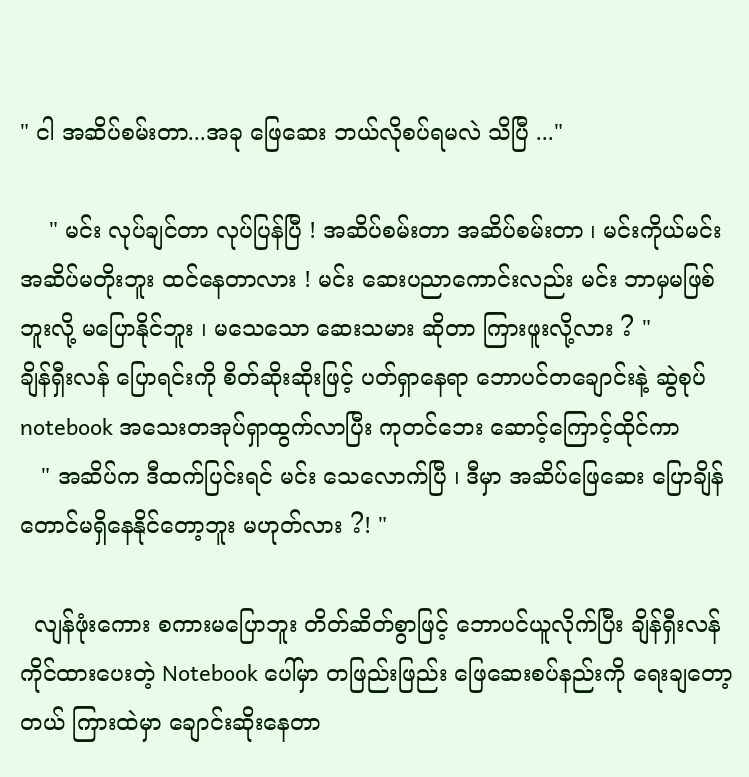" ငါ အဆိပ်စမ်းတာ...အခု ဖြေဆေး ဘယ်လိုစပ်ရမလဲ သိပြီ ..."

    " မင်း လုပ်ချင်တာ လုပ်ပြန်ပြီ ! အဆိပ်စမ်းတာ အဆိပ်စမ်းတာ ၊ မင်းကိုယ်မင်း အဆိပ်မတိုးဘူး ထင်နေတာလား ! မင်း ဆေးပညာကောင်းလည်း မင်း ဘာမှမဖြစ်ဘူးလို့ မပြောနိုင်ဘူး ၊ မသေသော ဆေးသမား ဆိုတာ ကြားဖူးလို့လား ? "
ချိန်ရှီးလန် ပြောရင်းကို စိတ်ဆိုးဆိုးဖြင့် ပတ်ရှာနေရာ ဘောပင်တချောင်းနဲ့ ဆွဲစုပ်notebook အသေးတအုပ်ရှာထွက်လာပြီး ကုတင်ဘေး‌ ဆောင့်ကြောင့်ထိုင်ကာ
   " အဆိပ်က ဒီထက်ပြင်းရင် မင်း သေလောက်ပြီ ၊ ဒီမှာ အဆိပ်ဖြေဆေး ပြောချိန်တောင်မရှိနေနိုင်တော့ဘူး မဟုတ်လား ?! "

  လျန်ဖုံးကေား စကားမပြောဘူး တိတ်ဆိတ်စွာဖြင့် ဘောပင်ယူလိုက်ပြီး ချိန်ရှီးလန် ကိုင်ထားပေးတဲ့ Notebook ပေါ်မှာ တဖြည်းဖြည်း ဖြေဆေးစပ်နည်းကို ရေးချတော့တယ် ကြားထဲမှာ ချောင်းဆိုးနေတာ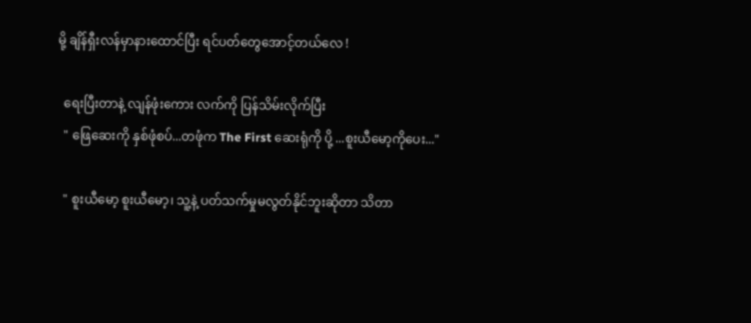မို့ ချိန်ရှီးလန်မှာနားထောင်ပြီး ရင်ပတ်တွေအောင့်တယ်လေ !

  ရေးပြီးတာနဲ့ လျန်ဖုံးကေား လက်ကို ပြန်သိမ်းလိုက်ပြီး
  " ဖြေဆေးကို နှစ်ဖုံစပ်...တဖုံက The First ဆေးရုံကို ပို့ ...စူးယီမော့ကိုပေး..."

  " စူးယီမော့ စူးယီမော့၊ သူ့နဲ့ ပတ်သက်မှုမလွတ်နိုင်ဘူးဆိုတာ သိတာ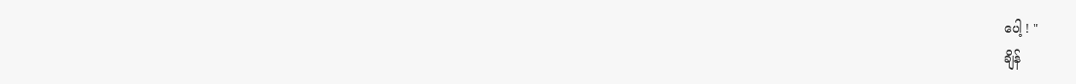ပေါ့ ! "
ချိန်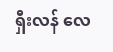ရှီးလန် လေ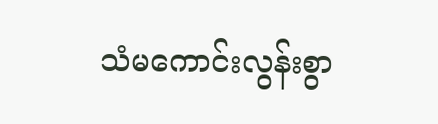သံမကောင်းလွန်းစွာ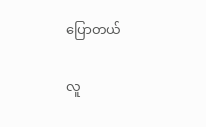ပြောတယ်

လူ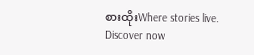စားထိုးWhere stories live. Discover now